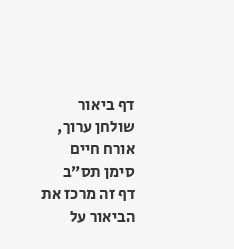דף ביאור
שולחן ערוך, אורח חיים סימן תס״ב
דף זה מרכז את הביאור על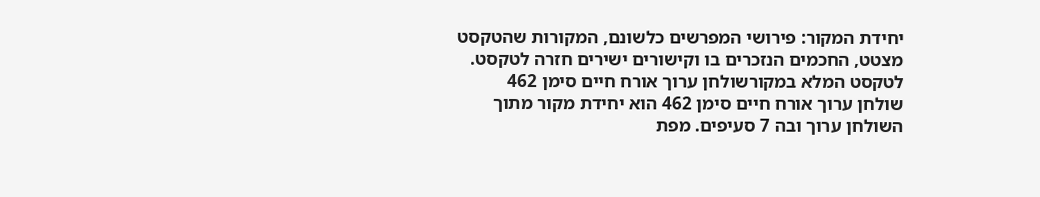יחידת המקור: פירושי המפרשים כלשונם, המקורות שהטקסט מצטט, החכמים הנזכרים בו וקישורים ישירים חזרה לטקסט.
לטקסט המלא במקורשולחן ערוך אורח חיים סימן 462
שולחן ערוך אורח חיים סימן 462 הוא יחידת מקור מתוך השולחן ערוך ובה 7 סעיפים. מפת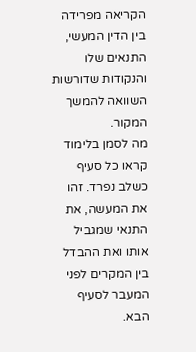הקריאה מפרידה בין הדין המעשי, התנאים שלו והנקודות שדורשות השוואה להמשך המקור.
מה לסמן בלימוד
קראו כל סעיף כשלב נפרד. זהו את המעשה, את התנאי שמגביל אותו ואת ההבדל בין המקרים לפני המעבר לסעיף הבא.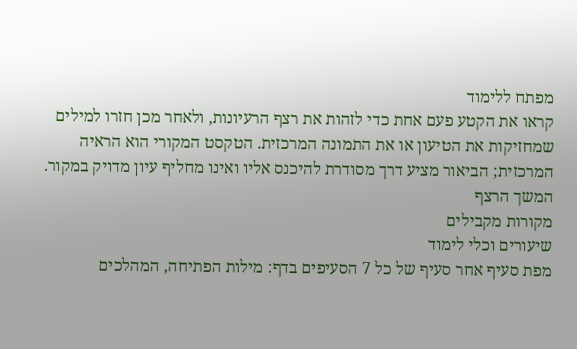מפתח ללימוד
קראו את הקטע פעם אחת כדי לזהות את רצף הרעיונות, ולאחר מכן חזרו למילים שמחזיקות את הטיעון או את התמונה המרכזית. הטקסט המקורי הוא הראיה המרכזית; הביאור מציע דרך מסודרת להיכנס אליו ואינו מחליף עיון מדויק במקור.
המשך הרצף
מקורות מקבילים
שיעורים וכלי לימוד
מפת סעיף אחר סעיף של כל 7 הסעיפים בדף: מילות הפתיחה, המהלכים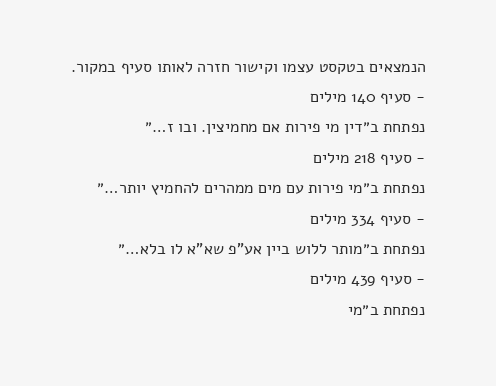הנמצאים בטקסט עצמו וקישור חזרה לאותו סעיף במקור.
- סעיף 140 מילים
נפתחת ב״דין מי פירות אם מחמיצין. ובו ז…״
- סעיף 218 מילים
נפתחת ב״מי פירות עם מים ממהרים להחמיץ יותר…״
- סעיף 334 מילים
נפתחת ב״מותר ללוש ביין אע"פ שא"א לו בלא…״
- סעיף 439 מילים
נפתחת ב״מי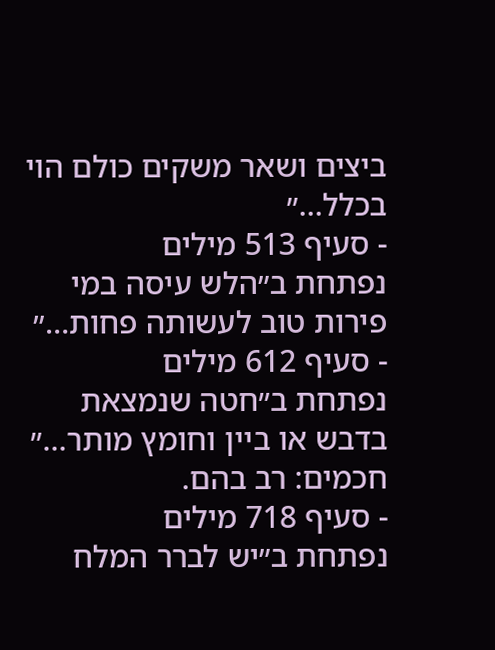ביצים ושאר משקים כולם הוי בכלל…״
- סעיף 513 מילים
נפתחת ב״הלש עיסה במי פירות טוב לעשותה פחות…״
- סעיף 612 מילים
נפתחת ב״חטה שנמצאת בדבש או ביין וחומץ מותר…״
חכמים: רב בהם.
- סעיף 718 מילים
נפתחת ב״יש לברר המלח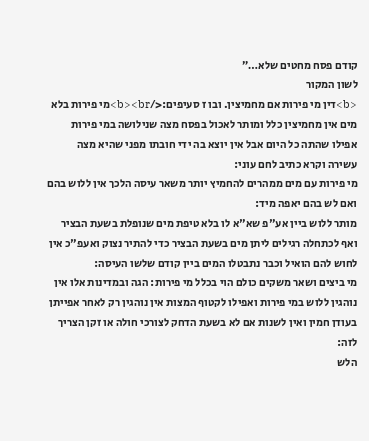קודם פסח מחטים שלא…״
לשון המקור
<b>דין מי פירות אם מחמיצין. ובו ז סעיפים:</b><br>מי פירות בלא מים אין מחמיצין כלל ומותר לאכול בפסח מצה שנילושה במי פירות אפילו שהתה כל היום אבל אין יוצא בה ידי חובתו מפני שהיא מצה עשירה וקרא כתיב לחם עוני:
מי פירות עם מים ממהרים להחמיץ יותר משאר עיסה הלכך אין ללוש בהם ואם לש בהם יאפה מיד:
מותר ללוש ביין אע"פ שא"א לו בלא טיפת מים שנופלת בשעת הבציר ואף לכתחלה רגילים ליתן מים בשעת הבציר כדי להתיר נצוק ואעפ"כ אין לחוש להם הואיל וכבר נתבטלו המים ביין קודם שלשו העיסה:
מי ביצים ושאר משקים כולם הוי בכלל מי פירות: הגה ובמדינות אלו אין נוהגין ללוש במי פירות ואפילו לקטוף המצות אין נוהגין רק לאחר אפייתן בעודן חמין ואין לשנות אם לא בשעת הדחק לצורכי חולה או זקן הצריך לזה:
הלש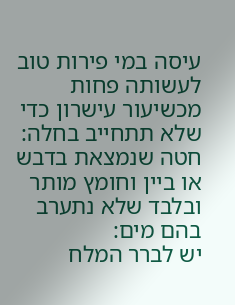עיסה במי פירות טוב לעשותה פחות מכשיעור עישרון כדי שלא תתחייב בחלה:
חטה שנמצאת בדבש או ביין וחומץ מותר ובלבד שלא נתערב בהם מים:
יש לברר המלח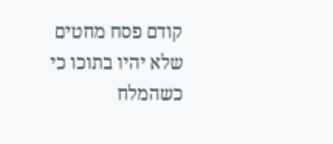קודם פסח מחטים שלא יהיו בתוכו כי כשהמלח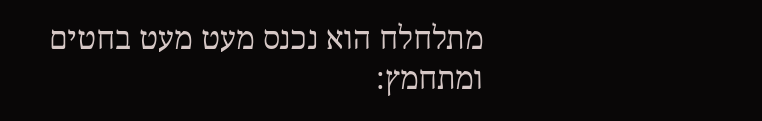מתלחלח הוא נכנס מעט מעט בחטים ומתחמץ: